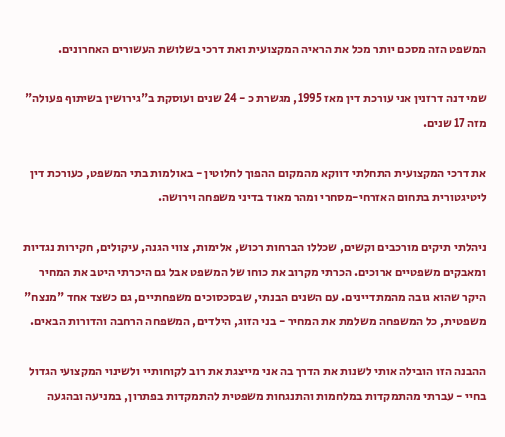המשפט הזה מסכם יותר מכל את הראיה המקצועית ואת דרכי בשלושת העשורים האחרונים.

שמי דנה דרזנין אני עורכת דין מאז 1995, מגשרת כ - 24 שנים ועוסקת ב"גירושין בשיתוף פעולה" מזה 17 שנים.

את דרכי המקצועית התחלתי דווקא מהמקום ההפוך לחלוטין - באולמות בתי המשפט, כעורכת דין ליטיגטורית בתחום האזרחי-מסחרי ומהר מאוד בדיני משפחה וירושה.

ניהלתי תיקים מורכבים וקשים, שכללו הברחות רכוש, אלימות, צווי הגנה, עיקולים, חקירות נגדיות ומאבקים משפטיים ארוכים. הכרתי מקרוב את כוחו של המשפט אבל גם היכרתי היטב את המחיר היקר שהוא גובה מהמתדיינים. עם השנים הבנתי, שבסכסוכים משפחתיים, גם כשצד אחד "מנצח" משפטית, כל המשפחה משלמת את המחיר - בני הזוג, הילדים, המשפחה הרחבה והדורות הבאים.

ההבנה הזו הובילה אותי לשנות את הדרך בה אני מייצגת את רוב לקוחותיי ולשינוי המקצועי הגדול בחיי - עברתי מהתמקדות במלחמות והתנגחות משפטית להתמקדות בפתרון, במניעה ובהגעה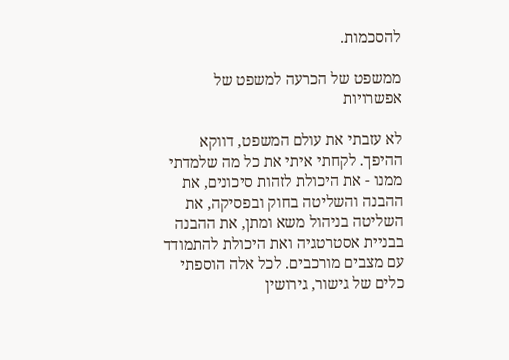להסכמות.

ממשפט של הכרעה למשפט של אפשרויות

לא עזבתי את עולם המשפט, דווקא ההיפך. לקחתי איתי את כל מה שלמדתי ממנו - את היכולת לזהות סיכונים, את ההבנה והשליטה בחוק ובפסיקה, את השליטה בניהול משא ומתן, את ההבנה בבניית אסטרטגיה ואת היכולת להתמודד עם מצבים מורכבים. לכל אלה הוספתי כלים של גישור, גירושין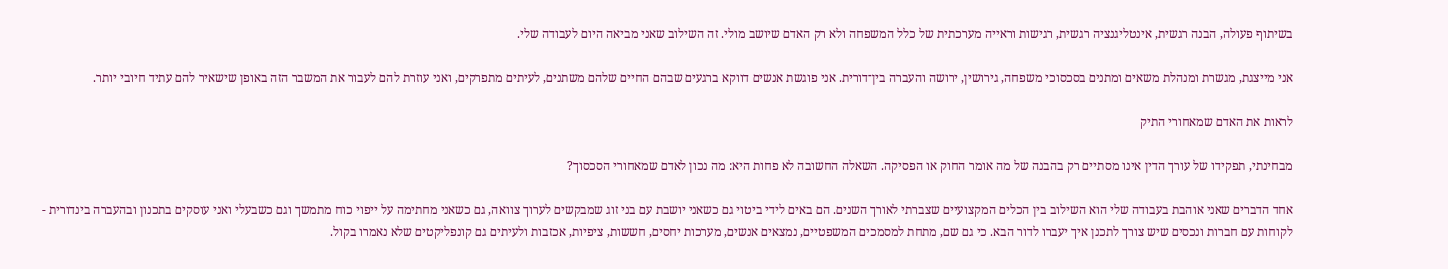בשיתוף פעולה, הבנה רגשית, אינטליגנציה רגשית, רגישות וראייה מערכתית של כלל המשפחה ולא רק האדם שיושב מולי. זה השילוב שאני מביאה היום לעבודה שלי.

אני מייצגת, מגשרת ומנהלת משאים ומתנים בסכסוכי משפחה, גירושין, ירושה והעברה בין־דורית. אני פוגשת אנשים דווקא ברגעים שבהם החיים שלהם משתנים, לעיתים מתפרקים, ואני עוזרת להם לעבור את המשבר הזה באופן שישאיר להם עתיד חיובי יותר.

לראות את האדם שמאחורי התיק

מבחינתי, תפקידו של עורך הדין אינו מסתיים רק בהבנה של מה אומר החוק או הפסיקה. השאלה החשובה לא פחות היא: מה נכון לאדם שמאחורי הסכסוך?

אחד הדברים שאני אוהבת בעבודה שלי הוא השילוב בין הכלים המקצועיים שצברתי לאורך השנים. הם באים לידי ביטוי גם כשאני יושבת עם בני זוג שמבקשים לערוך צוואה, גם כשאני מחתימה על ייפוי כוח מתמשך וגם כשבעלי ואני עוסקים בתכנון ובהעברה בינדורית - לקוחות עם חברות ונכסים שיש צורך לתכנן איך יעברו לדור הבא. כי גם שם, מתחת למסמכים המשפטיים, נמצאים אנשים, מערכות יחסים, חששות, ציפיות, אכזבות ולעיתים גם קונפליקטים שלא נאמרו בקול.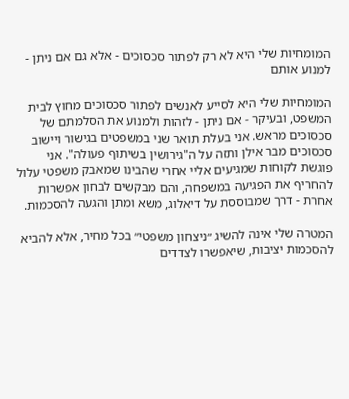המומחיות שלי היא לא רק לפתור סכסוכים - אלא גם אם ניתן - למנוע אותם

המומחיות שלי היא לסייע לאנשים לפתור סכסוכים מחוץ לבית המשפט, ובעיקר - אם ניתן - לזהות ולמנוע את הסלמתם של סכסוכים מראש. אני בעלת תואר שני במשפטים בגישור ויישוב סכסוכים מבר אילן ותזה על ה"גירושין בשיתוף פעולה". אני פוגשת לקוחות שמגיעים אליי אחרי שהבינו שמאבק משפטי עלול להחריף את הפגיעה במשפחה, והם מבקשים לבחון אפשרות אחרת - דרך שמבוססת על דיאלוג, משא ומתן והגעה להסכמות.

המטרה שלי אינה להשיג ״ניצחון משפטי״ בכל מחיר, אלא להביא להסכמות יציבות, שיאפשרו לצדדים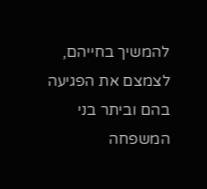להמשיך בחייהם, לצמצם את הפגיעה בהם וביתר בני המשפחה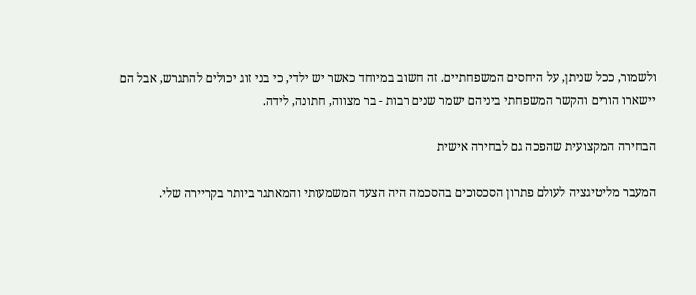ולשמור, ככל שניתן, על היחסים המשפחתיים. זה חשוב במיוחד כאשר יש ילדי, כי בני זוג יכולים להתגרש, אבל הם יישארו הורים והקשר המשפחתי ביניהם ישמר שנים רבות - בר מצווה, חתונה, לידה.

הבחירה המקצועית שהפכה גם לבחירה אישית

המעבר מליטיגציה לעולם פתרון הסכסוכים בהסכמה היה הצעד המשמעותי והמאתגר ביותר בקריירה שלי.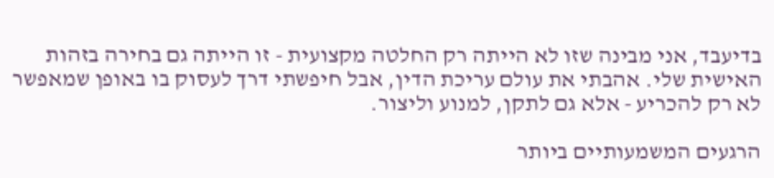בדיעבד, אני מבינה שזו לא הייתה רק החלטה מקצועית - זו הייתה גם בחירה בזהות האישית שלי. אהבתי את עולם עריכת הדין, אבל חיפשתי דרך לעסוק בו באופן שמאפשר לא רק להכריע - אלא גם לתקן, למנוע וליצור.

הרגעים המשמעותיים ביותר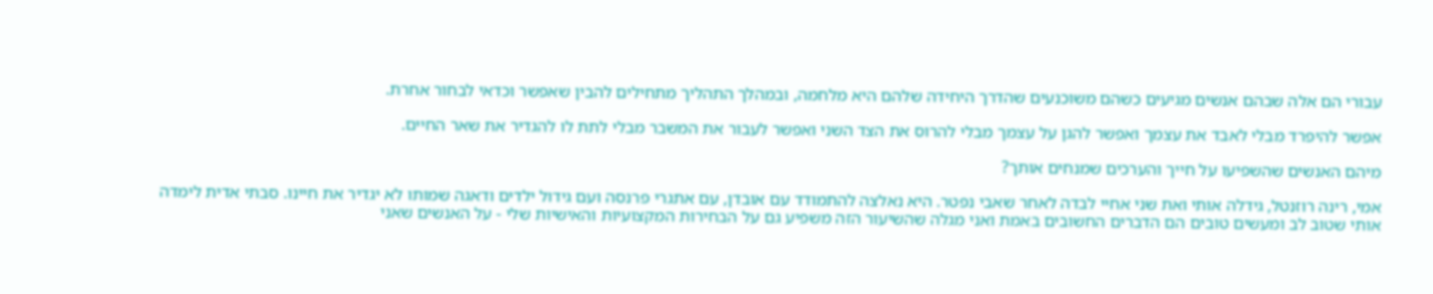עבורי הם אלה שבהם אנשים מגיעים כשהם משוכנעים שהדרך היחידה שלהם היא מלחמה, ובמהלך התהליך מתחילים להבין שאפשר וכדאי לבחור אחרת.

אפשר להיפרד מבלי לאבד את עצמך ואפשר להגן על עצמך מבלי להרוס את הצד השני ואפשר לעבור את המשבר מבלי לתת לו להגדיר את שאר החיים.

מיהם האנשים שהשפיעו על חייך והערכים שמנחים אותך?

אמי, רינה רוזנטל, גידלה אותי ואת שני אחיי לבדה לאחר שאבי נפטר. היא נאלצה להתמודד עם אובדן, עם אתגרי פרנסה ועם גידול ילדים ודאגה שמותו לא יגדיר את חיינו. סבתי אדית לימדה אותי שטוב לב ומעשים טובים הם הדברים החשובים באמת ואני מגלה שהשיעור הזה משפיע גם על הבחירות המקצועיות והאישיות שלי - על האנשים שאני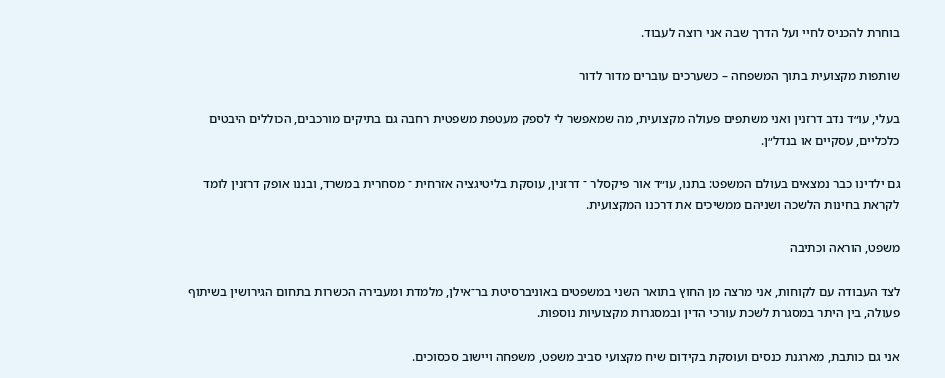בוחרת להכניס לחיי ועל הדרך שבה אני רוצה לעבוד.

שותפות מקצועית בתוך המשפחה – כשערכים עוברים מדור לדור

בעלי, עו״ד נדב דרזנין ואני משתפים פעולה מקצועית, מה שמאפשר לי לספק מעטפת משפטית רחבה גם בתיקים מורכבים, הכוללים היבטים כלכליים, עסקיים או בנדל״ן.

גם ילדינו כבר נמצאים בעולם המשפט: בתנו, עו״ד אור פיקסלר ־ דרזנין, עוסקת בליטיגציה אזרחית ־ מסחרית במשרד, ובננו אופק דרזנין לומד לקראת בחינות הלשכה ושניהם ממשיכים את דרכנו המקצועית.

משפט, הוראה וכתיבה

לצד העבודה עם לקוחות, אני מרצה מן החוץ בתואר השני במשפטים באוניברסיטת בר־אילן, מלמדת ומעבירה הכשרות בתחום הגירושין בשיתוף פעולה, בין היתר במסגרת לשכת עורכי הדין ובמסגרות מקצועיות נוספות.

אני גם כותבת, מארגנת כנסים ועוסקת בקידום שיח מקצועי סביב משפט, משפחה ויישוב סכסוכים.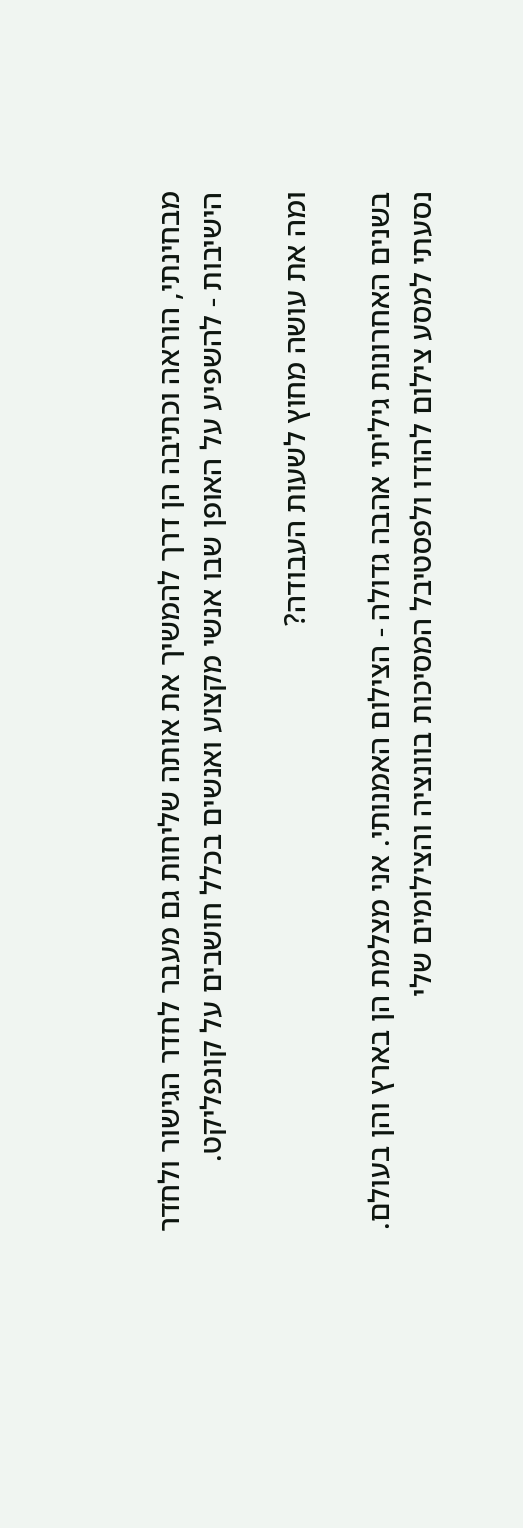מבחינתי, הוראה וכתיבה הן דרך להמשיך את אותה שליחות גם מעבר לחדר הגישור ולחדר הישיבות - להשפיע על האופן שבו אנשי מקצוע ואנשים בכלל חושבים על קונפליקט.

ומה את עושה מחוץ לשעות העבודה?

בשנים האחרונות גיליתי אהבה גדולה - הצילום האמנותי. אני מצלמת הן בארץ והן בעולם. נסעתי למסע צילום להודו ולפסטיבל המסיכות בוונציה והצילומים שלי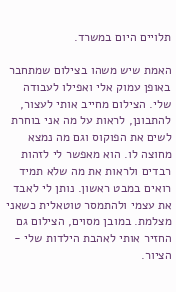תלויים היום במשרד.

האמת שיש משהו בצילום שמתחבר באופן עמוק אלי ואפילו לעבודה שלי. הצילום מחייב אותי לעצור, להתבונן, לראות על מה אני בוחרת לשים את הפוקוס וגם מה נמצא מחוצה לו. הוא מאפשר לי לזהות רבדים ולראות את מה שלא תמיד רואים במבט ראשון. נותן לי לאבד את עצמי ולהתמסר טוטאלית כשאני מצלמת. במובן מסוים, הצילום גם החזיר אותי לאהבת הילדות שלי - הציור.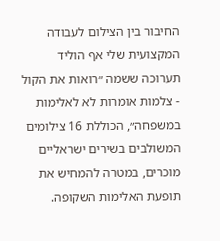החיבור בין הצילום לעבודה המקצועית שלי אף הוליד תערוכה ששמה ״רואות את הקול - צלמות אומרות לא לאלימות במשפחה״, הכוללת 16 צילומים המשולבים בשירים ישראליים מוכרים, במטרה להמחיש את תופעת האלימות השקופה.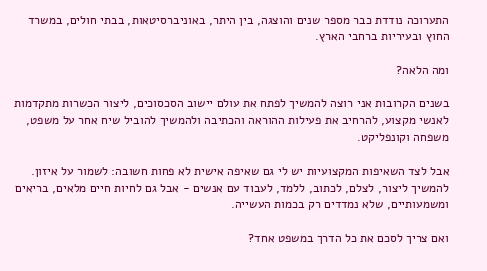התערוכה נודדת כבר מספר שנים והוצגה, בין היתר, באוניברסיטאות, בבתי חולים, במשרד החוץ ובעיריות ברחבי הארץ.

ומה הלאה?

בשנים הקרובות אני רוצה להמשיך לפתח את עולם יישוב הסכסוכים, ליצור הכשרות מתקדמות לאנשי מקצוע, להרחיב את פעילות ההוראה והכתיבה ולהמשיך להוביל שיח אחר על משפט, משפחה וקונפליקט.

אבל לצד השאיפות המקצועיות יש לי גם שאיפה אישית לא פחות חשובה: לשמור על איזון. להמשיך ליצור, לצלם, לכתוב, ללמד, לעבוד עם אנשים - אבל גם לחיות חיים מלאים, בריאים ומשמעותיים, שלא נמדדים רק בכמות העשייה.

ואם צריך לסכם את כל הדרך במשפט אחד?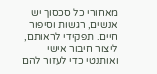מאחורי כל סכסוך יש אנשים, רגשות וסיפור חיים. תפקידי לראותם, ליצור חיבור אישי ואותנטי כדי לעזור להם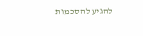להגיע להסכמות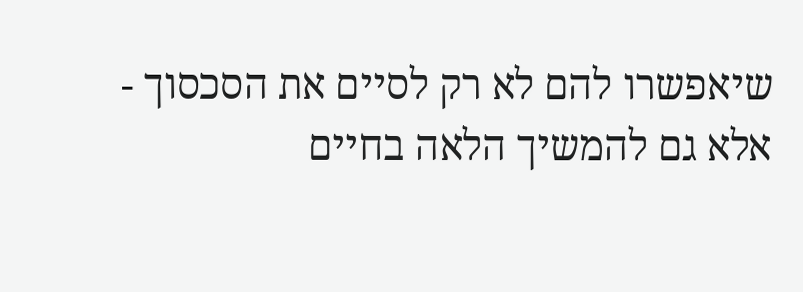שיאפשרו להם לא רק לסיים את הסכסוך - אלא גם להמשיך הלאה בחיים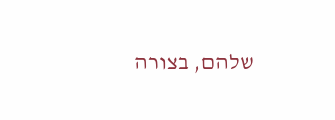שלהם, בצורה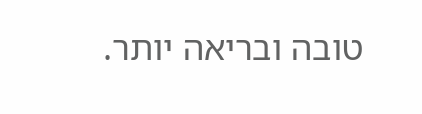טובה ובריאה יותר.